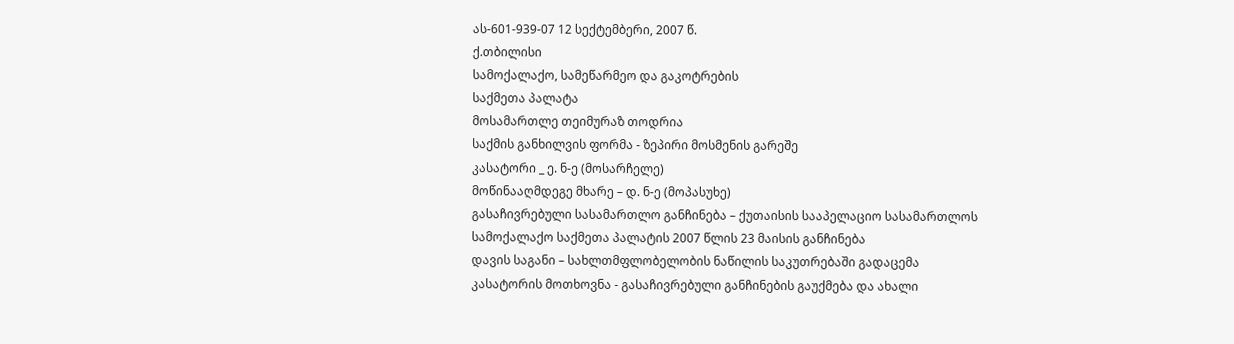ას-601-939-07 12 სექტემბერი, 2007 წ.
ქ.თბილისი
სამოქალაქო, სამეწარმეო და გაკოტრების
საქმეთა პალატა
მოსამართლე თეიმურაზ თოდრია
საქმის განხილვის ფორმა - ზეპირი მოსმენის გარეშე
კასატორი _ ე. ნ-ე (მოსარჩელე)
მოწინააღმდეგე მხარე – დ. ნ-ე (მოპასუხე)
გასაჩივრებული სასამართლო განჩინება – ქუთაისის სააპელაციო სასამართლოს სამოქალაქო საქმეთა პალატის 2007 წლის 23 მაისის განჩინება
დავის საგანი – სახლთმფლობელობის ნაწილის საკუთრებაში გადაცემა
კასატორის მოთხოვნა - გასაჩივრებული განჩინების გაუქმება და ახალი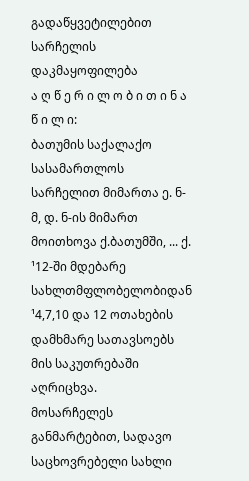გადაწყვეტილებით სარჩელის დაკმაყოფილება
ა ღ წ ე რ ი ლ ო ბ ი თ ი ნ ა წ ი ლ ი:
ბათუმის საქალაქო სასამართლოს სარჩელით მიმართა ე. ნ-მ, დ. ნ-ის მიმართ მოითხოვა ქ.ბათუმში, ... ქ. ¹12-ში მდებარე სახლთმფლობელობიდან ¹4,7,10 და 12 ოთახების დამხმარე სათავსოებს მის საკუთრებაში აღრიცხვა.
მოსარჩელეს განმარტებით, სადავო საცხოვრებელი სახლი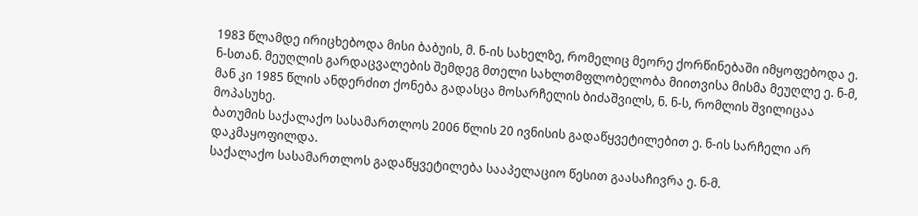1983 წლამდე ირიცხებოდა მისი ბაბუის, მ. ნ-ის სახელზე, რომელიც მეორე ქორწინებაში იმყოფებოდა ე. ნ-სთან. მეუღლის გარდაცვალების შემდეგ მთელი სახლთმფლობელობა მიითვისა მისმა მეუღლე ე. ნ-მ, მან კი 1985 წლის ანდერძით ქონება გადასცა მოსარჩელის ბიძაშვილს, ნ. ნ-ს, რომლის შვილიცაა მოპასუხე.
ბათუმის საქალაქო სასამართლოს 2006 წლის 20 ივნისის გადაწყვეტილებით ე. ნ-ის სარჩელი არ დაკმაყოფილდა.
საქალაქო სასამართლოს გადაწყვეტილება სააპელაციო წესით გაასაჩივრა ე. ნ-მ.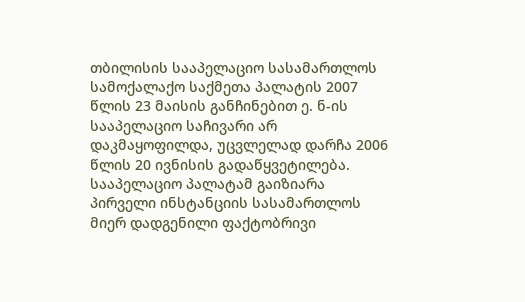თბილისის სააპელაციო სასამართლოს სამოქალაქო საქმეთა პალატის 2007 წლის 23 მაისის განჩინებით ე. ნ-ის სააპელაციო საჩივარი არ დაკმაყოფილდა, უცვლელად დარჩა 2006 წლის 20 ივნისის გადაწყვეტილება.
სააპელაციო პალატამ გაიზიარა პირველი ინსტანციის სასამართლოს მიერ დადგენილი ფაქტობრივი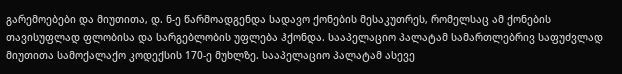გარემოებები და მიუთითა, დ. ნ-ე წარმოადგენდა სადავო ქონების მესაკუთრეს, რომელსაც ამ ქონების თავისუფლად ფლობისა და სარგებლობის უფლება ჰქონდა. სააპელაციო პალატამ სამართლებრივ საფუძვლად მიუთითა სამოქალაქო კოდექსის 170-ე მუხლზე. სააპელაციო პალატამ ასევე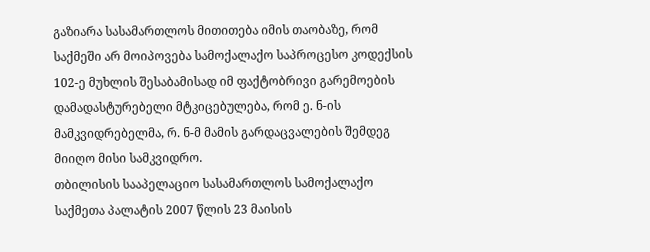გაზიარა სასამართლოს მითითება იმის თაობაზე, რომ საქმეში არ მოიპოვება სამოქალაქო საპროცესო კოდექსის 102-ე მუხლის შესაბამისად იმ ფაქტობრივი გარემოების დამადასტურებელი მტკიცებულება, რომ ე. ნ-ის მამკვიდრებელმა, რ. ნ-მ მამის გარდაცვალების შემდეგ მიიღო მისი სამკვიდრო.
თბილისის სააპელაციო სასამართლოს სამოქალაქო საქმეთა პალატის 2007 წლის 23 მაისის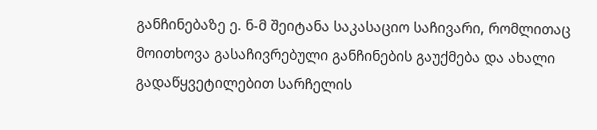განჩინებაზე ე. ნ-მ შეიტანა საკასაციო საჩივარი, რომლითაც მოითხოვა გასაჩივრებული განჩინების გაუქმება და ახალი გადაწყვეტილებით სარჩელის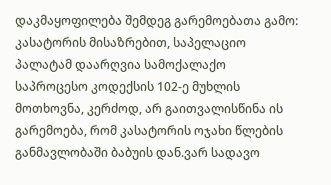დაკმაყოფილება შემდეგ გარემოებათა გამო: კასატორის მისაზრებით, საპელაციო პალატამ დაარღვია სამოქალაქო საპროცესო კოდექსის 102-ე მუხლის მოთხოვნა, კერძოდ, არ გაითვალისწინა ის გარემოება, რომ კასატორის ოჯახი წლების განმავლობაში ბაბუის დან.ვარ სადავო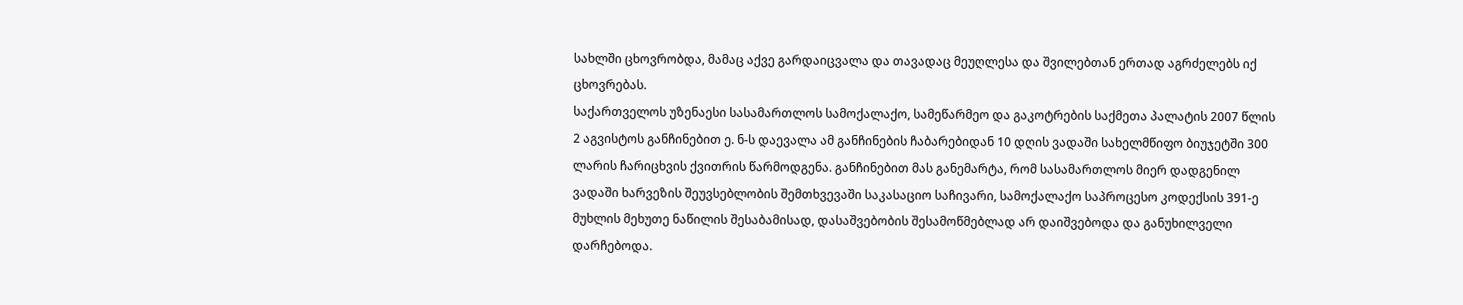სახლში ცხოვრობდა, მამაც აქვე გარდაიცვალა და თავადაც მეუღლესა და შვილებთან ერთად აგრძელებს იქ ცხოვრებას.
საქართველოს უზენაესი სასამართლოს სამოქალაქო, სამეწარმეო და გაკოტრების საქმეთა პალატის 2007 წლის 2 აგვისტოს განჩინებით ე. ნ-ს დაევალა ამ განჩინების ჩაბარებიდან 10 დღის ვადაში სახელმწიფო ბიუჯეტში 300 ლარის ჩარიცხვის ქვითრის წარმოდგენა. განჩინებით მას განემარტა, რომ სასამართლოს მიერ დადგენილ ვადაში ხარვეზის შეუვსებლობის შემთხვევაში საკასაციო საჩივარი, სამოქალაქო საპროცესო კოდექსის 391-ე მუხლის მეხუთე ნაწილის შესაბამისად, დასაშვებობის შესამოწმებლად არ დაიშვებოდა და განუხილველი დარჩებოდა.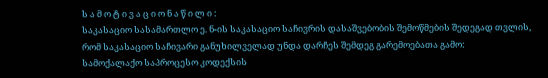ს ა მ ო ტ ი ვ ა ც ი ო ნ ა წ ი ლ ი :
საკასაციო სასამართლო ე. ნ-ის საკასაციო საჩივრის დასაშვებობის შემოწმების შედეგად თვლის, რომ საკასაციო საჩივარი განუხილველად უნდა დარჩეს შემდეგ გარემოებათა გამო:
სამოქალაქო საპროცესო კოდექსის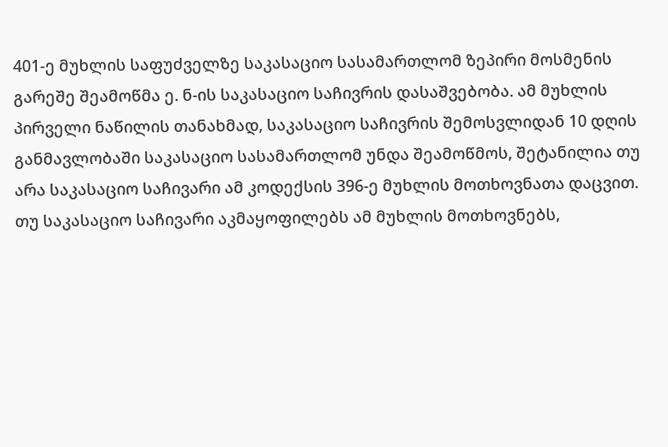401-ე მუხლის საფუძველზე საკასაციო სასამართლომ ზეპირი მოსმენის გარეშე შეამოწმა ე. ნ-ის საკასაციო საჩივრის დასაშვებობა. ამ მუხლის პირველი ნაწილის თანახმად, საკასაციო საჩივრის შემოსვლიდან 10 დღის განმავლობაში საკასაციო სასამართლომ უნდა შეამოწმოს, შეტანილია თუ არა საკასაციო საჩივარი ამ კოდექსის 396-ე მუხლის მოთხოვნათა დაცვით. თუ საკასაციო საჩივარი აკმაყოფილებს ამ მუხლის მოთხოვნებს,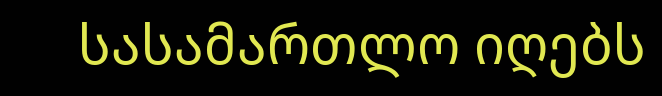სასამართლო იღებს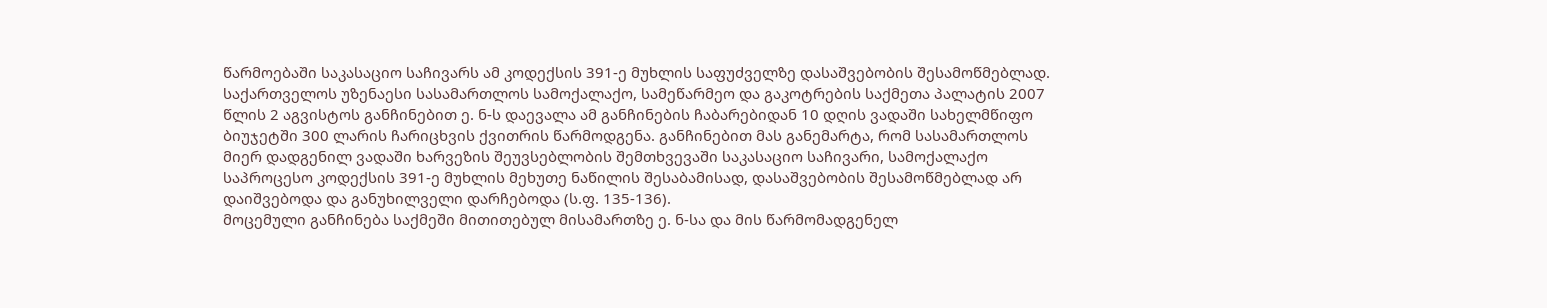წარმოებაში საკასაციო საჩივარს ამ კოდექსის 391-ე მუხლის საფუძველზე დასაშვებობის შესამოწმებლად.
საქართველოს უზენაესი სასამართლოს სამოქალაქო, სამეწარმეო და გაკოტრების საქმეთა პალატის 2007 წლის 2 აგვისტოს განჩინებით ე. ნ-ს დაევალა ამ განჩინების ჩაბარებიდან 10 დღის ვადაში სახელმწიფო ბიუჯეტში 300 ლარის ჩარიცხვის ქვითრის წარმოდგენა. განჩინებით მას განემარტა, რომ სასამართლოს მიერ დადგენილ ვადაში ხარვეზის შეუვსებლობის შემთხვევაში საკასაციო საჩივარი, სამოქალაქო საპროცესო კოდექსის 391-ე მუხლის მეხუთე ნაწილის შესაბამისად, დასაშვებობის შესამოწმებლად არ დაიშვებოდა და განუხილველი დარჩებოდა (ს.ფ. 135-136).
მოცემული განჩინება საქმეში მითითებულ მისამართზე ე. ნ-სა და მის წარმომადგენელ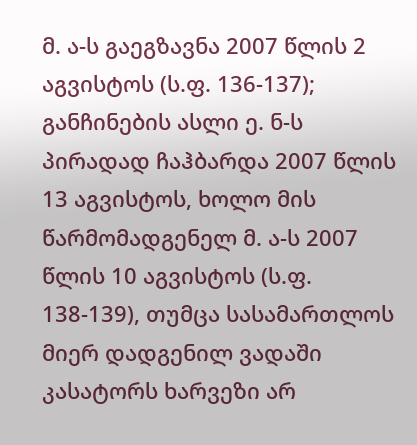მ. ა-ს გაეგზავნა 2007 წლის 2 აგვისტოს (ს.ფ. 136-137); განჩინების ასლი ე. ნ-ს პირადად ჩაჰბარდა 2007 წლის 13 აგვისტოს, ხოლო მის წარმომადგენელ მ. ა-ს 2007 წლის 10 აგვისტოს (ს.ფ. 138-139), თუმცა სასამართლოს მიერ დადგენილ ვადაში კასატორს ხარვეზი არ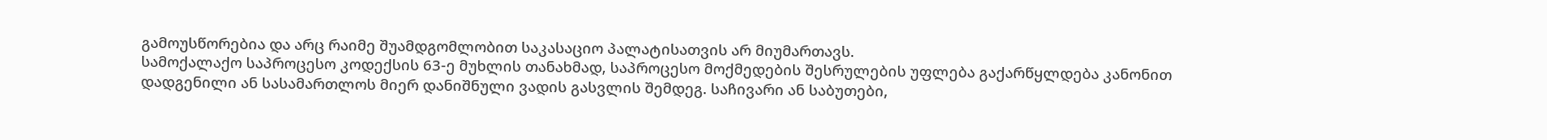გამოუსწორებია და არც რაიმე შუამდგომლობით საკასაციო პალატისათვის არ მიუმართავს.
სამოქალაქო საპროცესო კოდექსის 63-ე მუხლის თანახმად, საპროცესო მოქმედების შესრულების უფლება გაქარწყლდება კანონით დადგენილი ან სასამართლოს მიერ დანიშნული ვადის გასვლის შემდეგ. საჩივარი ან საბუთები,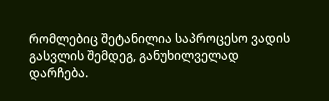რომლებიც შეტანილია საპროცესო ვადის გასვლის შემდეგ, განუხილველად დარჩება.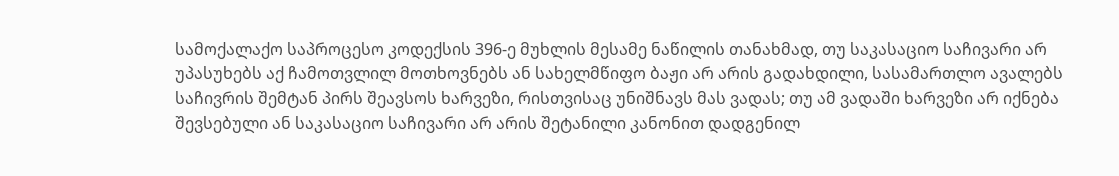სამოქალაქო საპროცესო კოდექსის 396-ე მუხლის მესამე ნაწილის თანახმად, თუ საკასაციო საჩივარი არ უპასუხებს აქ ჩამოთვლილ მოთხოვნებს ან სახელმწიფო ბაჟი არ არის გადახდილი, სასამართლო ავალებს საჩივრის შემტან პირს შეავსოს ხარვეზი, რისთვისაც უნიშნავს მას ვადას; თუ ამ ვადაში ხარვეზი არ იქნება შევსებული ან საკასაციო საჩივარი არ არის შეტანილი კანონით დადგენილ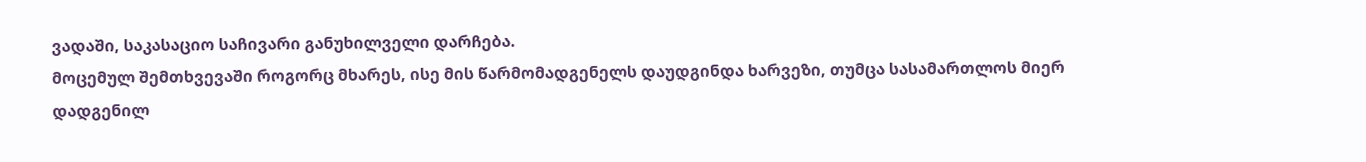ვადაში, საკასაციო საჩივარი განუხილველი დარჩება.
მოცემულ შემთხვევაში როგორც მხარეს, ისე მის წარმომადგენელს დაუდგინდა ხარვეზი, თუმცა სასამართლოს მიერ დადგენილ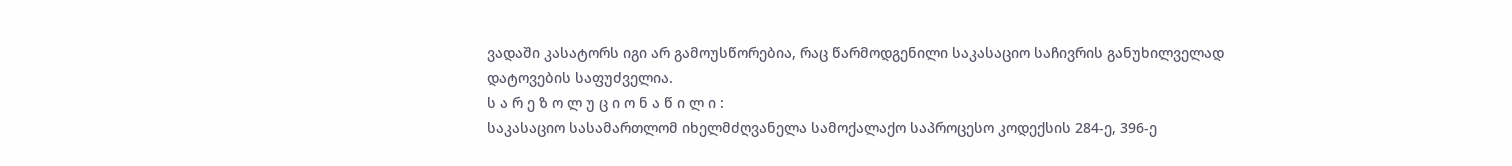ვადაში კასატორს იგი არ გამოუსწორებია, რაც წარმოდგენილი საკასაციო საჩივრის განუხილველად დატოვების საფუძველია.
ს ა რ ე ზ ო ლ უ ც ი ო ნ ა წ ი ლ ი :
საკასაციო სასამართლომ იხელმძღვანელა სამოქალაქო საპროცესო კოდექსის 284-ე, 396-ე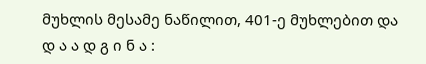მუხლის მესამე ნაწილით, 401-ე მუხლებით და
დ ა ა დ გ ი ნ ა :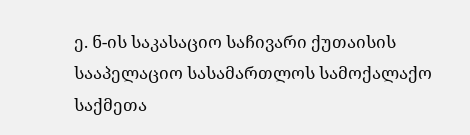ე. ნ-ის საკასაციო საჩივარი ქუთაისის სააპელაციო სასამართლოს სამოქალაქო საქმეთა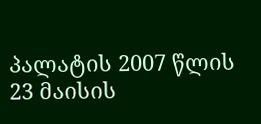პალატის 2007 წლის 23 მაისის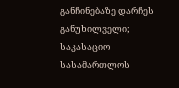განჩინებაზე დარჩეს განუხილველი;
საკასაციო სასამართლოს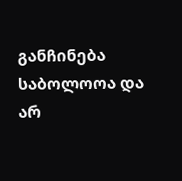განჩინება საბოლოოა და არ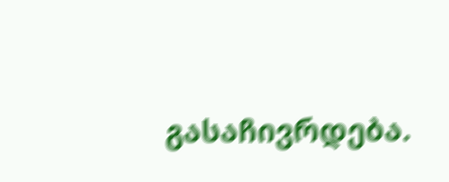გასაჩივრდება.